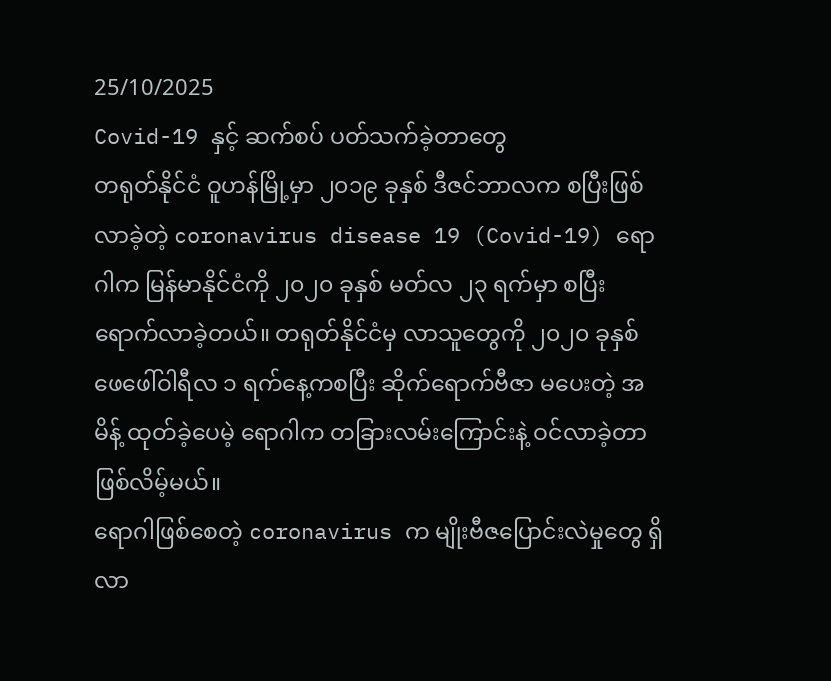25/10/2025
Covid-19 နှင့် ဆက်စပ် ပတ်သက်ခဲ့တာတွေ
တရုတ်နိုင်ငံ ဝူဟန်မြို့မှာ ၂၀၁၉ ခုနှစ် ဒီဇင်ဘာလက စပြီးဖြစ်လာခဲ့တဲ့ coronavirus disease 19 (Covid-19) ရောဂါက မြန်မာနိုင်ငံကို ၂၀၂၀ ခုနှစ် မတ်လ ၂၃ ရက်မှာ စပြီးရောက်လာခဲ့တယ်။ တရုတ်နိုင်ငံမှ လာသူတွေကို ၂၀၂၀ ခုနှစ် ဖေဖေါ်ဝါရီလ ၁ ရက်နေ့ကစပြီး ဆိုက်ရောက်ဗီဇာ မပေးတဲ့ အမိန့် ထုတ်ခဲ့ပေမဲ့ ရောဂါက တခြားလမ်းကြောင်းနဲ့ ဝင်လာခဲ့တာ ဖြစ်လိမ့်မယ်။
ရောဂါဖြစ်စေတဲ့ coronavirus က မျိုးဗီဇပြောင်းလဲမှုတွေ ရှိလာ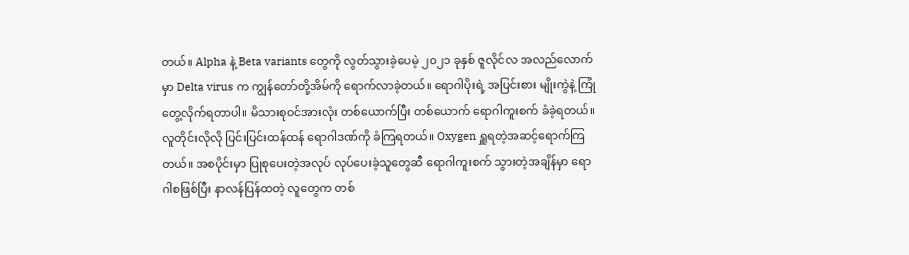တယ်။ Alpha နဲ့ Beta variants တွေကို လွတ်သွားခဲ့ပေမဲ့ ၂၀၂၁ ခုနှစ် ဇူလိုင်လ အလည်လောက်မှာ Delta virus က ကျွန်တော်တို့အိမ်ကို ရောက်လာခဲ့တယ်။ ရောဂါပိုးရဲ့ အပြင်းစား မျိုးကွဲနဲ့ ကြုံတွေ့လိုက်ရတာပါ။ မိသားစုဝင်အားလုံး တစ်ယောက်ပြီး တစ်ယောက် ရောဂါကူးစက် ခံခဲ့ရတယ်။ လူတိုင်းလိုလို ပြင်းပြင်းထန်ထန် ရောဂါဒဏ်ကို ခံကြရတယ်။ Oxygen ရှူရတဲ့အဆင့်ရောက်ကြတယ်။ အစပိုင်းမှာ ပြုစုပေးတဲ့အလုပ် လုပ်ပေးခဲ့သူတွေဆီ ရောဂါကူးစက် သွားတဲ့အချိန်မှာ ရောဂါစဖြစ်ပြီး နာလန်ပြန်ထတဲ့ လူတွေက တစ်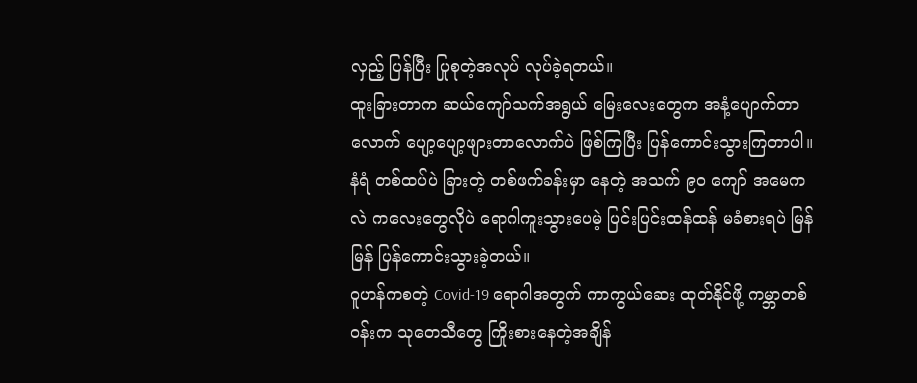လှည့် ပြန်ပြီး ပြုစုတဲ့အလုပ် လုပ်ခဲ့ရတယ်။
ထူးခြားတာက ဆယ်ကျော်သက်အရွယ် မြေးလေးတွေက အနံ့ပျောက်တာလောက် ပျော့ပျော့ဖျားတာလောက်ပဲ ဖြစ်ကြပြီး ပြန်ကောင်းသွားကြတာပါ။ နံရံ တစ်ထပ်ပဲ ခြားတဲ့ တစ်ဖက်ခန်းမှာ နေတဲ့ အသက် ၉၀ ကျော် အမေကလဲ ကလေးတွေလိုပဲ ရောဂါကူးသွားပေမဲ့ ပြင်းပြင်းထန်ထန် မခံစားရပဲ မြန်မြန် ပြန်ကောင်းသွားခဲ့တယ်။
ဝူဟန်ကစတဲ့ Covid-19 ရောဂါအတွက် ကာကွယ်ဆေး ထုတ်နိုင်ဖို့ ကမ္ဘာတစ်ဝန်းက သုတေသီတွေ ကြိုးစားနေတဲ့အချိန်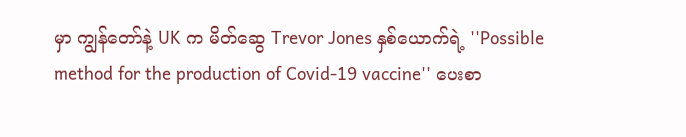မှာ ကျွန်တော်နဲ့ UK က မိတ်ဆွေ Trevor Jones နှစ်ယောက်ရဲ့ ''Possible method for the production of Covid-19 vaccine'' ပေးစာ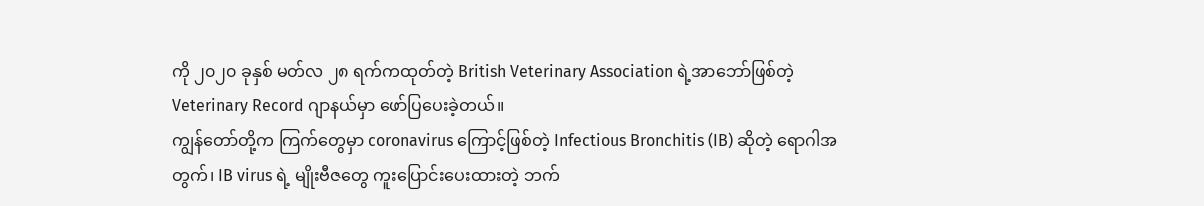ကို ၂၀၂၀ ခုနှစ် မတ်လ ၂၈ ရက်ကထုတ်တဲ့ British Veterinary Association ရဲ့အာဘော်ဖြစ်တဲ့ Veterinary Record ဂျာနယ်မှာ ဖော်ပြပေးခဲ့တယ်။
ကျွန်တော်တို့က ကြက်တွေမှာ coronavirus ကြောင့်ဖြစ်တဲ့ Infectious Bronchitis (IB) ဆိုတဲ့ ရောဂါအတွက်၊ IB virus ရဲ့ မျိုးဗီဇတွေ ကူးပြောင်းပေးထားတဲ့ ဘက်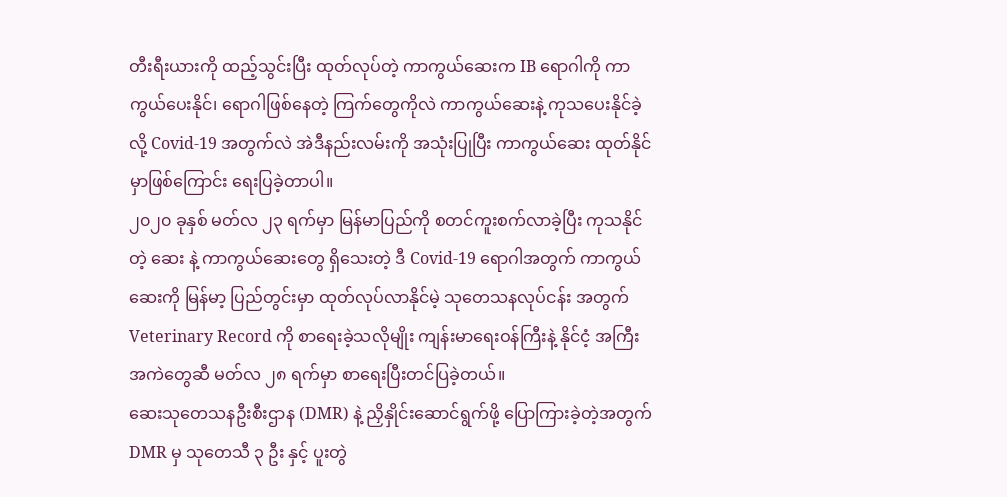တီးရီးယားကို ထည့်သွင်းပြီး ထုတ်လုပ်တဲ့ ကာကွယ်ဆေးက IB ရောဂါကို ကာကွယ်ပေးနိုင်၊ ရောဂါဖြစ်နေတဲ့ ကြက်တွေကိုလဲ ကာကွယ်ဆေးနဲ့ ကုသပေးနိုင်ခဲ့လို့ Covid-19 အတွက်လဲ အဲဒီနည်းလမ်းကို အသုံးပြုပြီး ကာကွယ်ဆေး ထုတ်နိုင်မှာဖြစ်ကြောင်း ရေးပြခဲ့တာပါ။
၂၀၂၀ ခုနှစ် မတ်လ ၂၃ ရက်မှာ မြန်မာပြည်ကို စတင်ကူးစက်လာခဲ့ပြီး ကုသနိုင်တဲ့ ဆေး နဲ့ ကာကွယ်ဆေးတွေ ရှိသေးတဲ့ ဒီ Covid-19 ရောဂါအတွက် ကာကွယ်ဆေးကို မြန်မာ့ ပြည်တွင်းမှာ ထုတ်လုပ်လာနိုင်မဲ့ သုတေသနလုပ်ငန်း အတွက် Veterinary Record ကို စာရေးခဲ့သလိုမျိုး ကျန်းမာရေးဝန်ကြီးနဲ့ နိုင်ငံ့ အကြီးအကဲတွေဆီ မတ်လ ၂၈ ရက်မှာ စာရေးပြီးတင်ပြခဲ့တယ်။
ဆေးသုတေသနဦးစီးဌာန (DMR) နဲ့ ညှိနှိုင်းဆောင်ရွက်ဖို့ ပြောကြားခဲ့တဲ့အတွက် DMR မှ သုတေသီ ၃ ဦး နှင့် ပူးတွဲ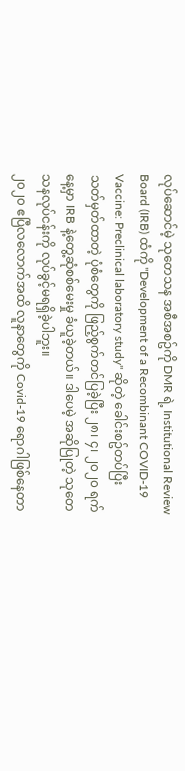လုပ်ဆောင်မဲ့ သုတေသန အစီအစဥ်ကို DMR ရဲ့ Institutional Review Board (IRB) ထံကို ''Development of a Recombinant COVID-19 Vaccine: Preclinical laboratory study'' ဆိုတဲ့ ခေါင်းစဥ်တပ်ပြီး သတ်မှတ်ထာတဲ့ ပုံစံတွေကို ဖြည့်စွက်တင်ပြခဲ့ပြီး ၂၈၊ ၄၊ ၂၀၂၀ ရက်နေ့မှာ IRB နဲ့တွေ့ဆုံစစ်မေးမှု ခံယူခဲ့တယ်။ ဒါပေမဲ့ အဆိုပြုတဲ့ သုတေသနလုပ်ငန်းကို လုပ်ခွင့်မရရှိခဲ့ပါဘူး။
၂၀၂၀ ဧပြီလလောက်အထိ လူနာတွေကို Covid-19 ရောဂါဖြစ်နေတာ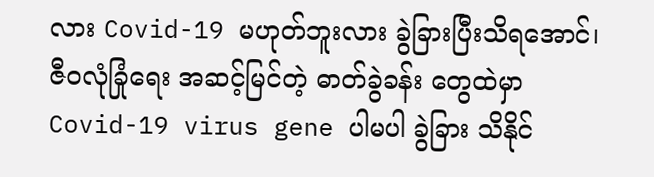လား Covid-19 မဟုတ်ဘူးလား ခွဲခြားပြီးသိရအောင်၊ ဇီဝလုံခြုံရေး အဆင့်မြင်တဲ့ ဓာတ်ခွဲခန်း တွေထဲမှာ Covid-19 virus gene ပါမပါ ခွဲခြား သိနိုင်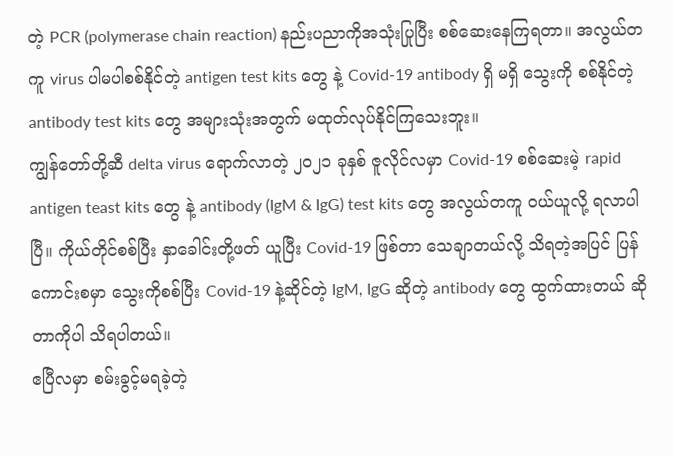တဲ့ PCR (polymerase chain reaction) နည်းပညာကိုအသုံးပြုပြီး စစ်ဆေးနေကြရတာ။ အလွယ်တကူ virus ပါမပါစစ်နိုင်တဲ့ antigen test kits တွေ နဲ့ Covid-19 antibody ရှိ မရှိ သွေးကို စစ်နိုင်တဲ့ antibody test kits တွေ အများသုံးအတွက် မထုတ်လုပ်နိုင်ကြသေးဘူး။
ကျွန်တော်တို့ဆီ delta virus ရောက်လာတဲ့ ၂၀၂၁ ခုနှစ် ဇူလိုင်လမှာ Covid-19 စစ်ဆေးမဲ့ rapid antigen teast kits တွေ နဲ့ antibody (IgM & IgG) test kits တွေ အလွယ်တကူ ဝယ်ယူလို့ ရလာပါပြီ။ ကိုယ်တိုင်စစ်ပြီး နှာခေါင်းတို့ဖတ် ယူပြီး Covid-19 ဖြစ်တာ သေချာတယ်လို့ သိရတဲ့အပြင် ပြန်ကောင်းစမှာ သွေးကိုစစ်ပြီး Covid-19 နဲ့ဆိုင်တဲ့ IgM, IgG ဆိုတဲ့ antibody တွေ ထွက်ထားတယ် ဆိုတာကိုပါ သိရပါတယ်။
ဧပြီလမှာ စမ်းခွင့်မရခဲ့တဲ့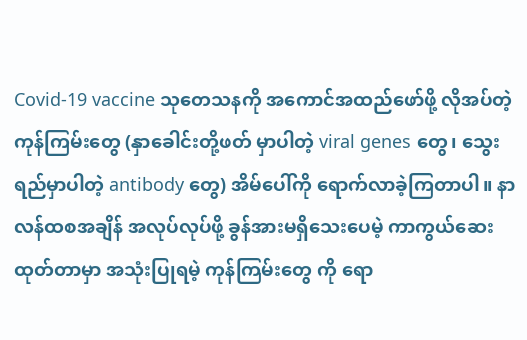Covid-19 vaccine သုတေသနကို အကောင်အထည်ဖော်ဖို့ လိုအပ်တဲ့ ကုန်ကြမ်းတွေ (နှာခေါင်းတို့ဖတ် မှာပါတဲ့ viral genes တွေ၊ သွေးရည်မှာပါတဲ့ antibody တွေ) အိမ်ပေါ်ကို ရောက်လာခဲ့ကြတာပါ။ နာလန်ထစအချိန် အလုပ်လုပ်ဖို့ ခွန်အားမရှိသေးပေမဲ့ ကာကွယ်ဆေး ထုတ်တာမှာ အသုံးပြုရမဲ့ ကုန်ကြမ်းတွေ ကို ရော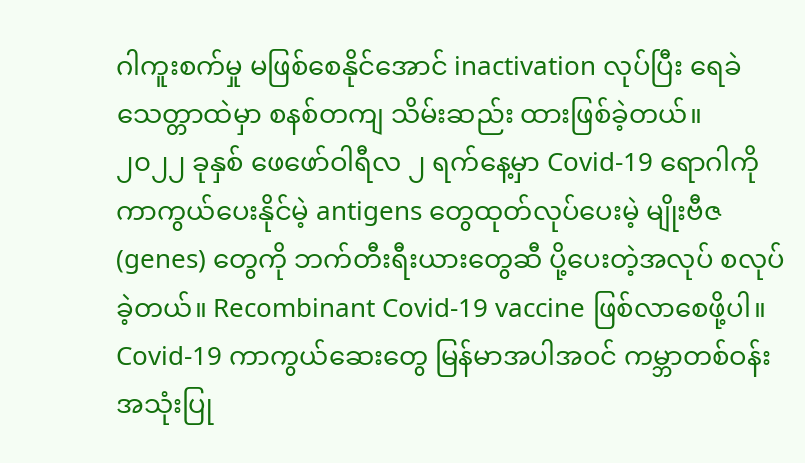ဂါကူးစက်မှု မဖြစ်စေနိုင်အောင် inactivation လုပ်ပြီး ရေခဲသေတ္တာထဲမှာ စနစ်တကျ သိမ်းဆည်း ထားဖြစ်ခဲ့တယ်။
၂၀၂၂ ခုနှစ် ဖေဖော်ဝါရီလ ၂ ရက်နေ့မှာ Covid-19 ရောဂါကို ကာကွယ်ပေးနိုင်မဲ့ antigens တွေထုတ်လုပ်ပေးမဲ့ မျိုးဗီဇ (genes) တွေကို ဘက်တီးရီးယားတွေဆီ ပို့ပေးတဲ့အလုပ် စလုပ်ခဲ့တယ်။ Recombinant Covid-19 vaccine ဖြစ်လာစေဖို့ပါ။
Covid-19 ကာကွယ်ဆေးတွေ မြန်မာအပါအဝင် ကမ္ဘာတစ်ဝန်း အသုံးပြု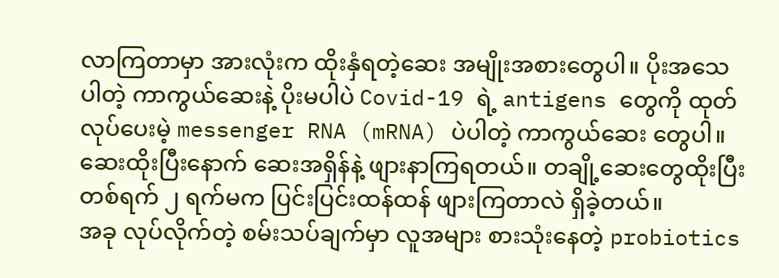လာကြတာမှာ အားလုံးက ထိုးနှံရတဲ့ဆေး အမျိုးအစားတွေပါ။ ပိုးအသေပါတဲ့ ကာကွယ်ဆေးနဲ့ ပိုးမပါပဲ Covid-19 ရဲ့ antigens တွေကို ထုတ်လုပ်ပေးမဲ့ messenger RNA (mRNA) ပဲပါတဲ့ ကာကွယ်ဆေး တွေပါ။ ဆေးထိုးပြီးနောက် ဆေးအရှိန်နဲ့ ဖျားနာကြရတယ်။ တချို့ဆေးတွေထိုးပြီး တစ်ရက် ၂ ရက်မက ပြင်းပြင်းထန်ထန် ဖျားကြတာလဲ ရှိခဲ့တယ်။
အခု လုပ်လိုက်တဲ့ စမ်းသပ်ချက်မှာ လူအများ စားသုံးနေတဲ့ probiotics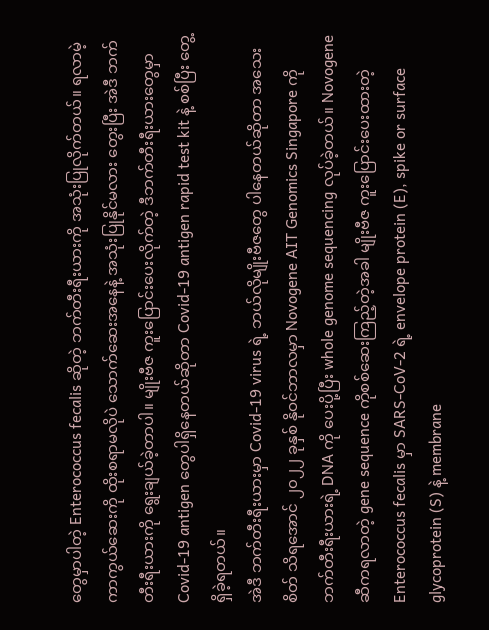တွေမှာပါတဲ့ Enterococcus fecalis ဆိုတဲ့ ဘက်တီးရီးယားကို အသုံးပြုလိုက်တယ်။ ရလာမဲ့ ကာကွယ်ဆေးကို ထိုးစရာမလိုပဲ သောက်ဆေးအနေနဲ့ အသုံးပြုနိုင်မလား တွေးပြီး အဲဒီ ဘက်တီးရီးယားကို ရွေးချယ်ခဲ့တာပါ။ မျိုးဗီဇ ကူးပြောင်းပေးလိုက်တဲ့ ဒီဘက်တီးရီးယားတွေမှာ Covid-19 antigen တွေပါရှိနေတယ်ဆိုတာ Covid-19 antigen rapid test kit နဲ့ စစ်ပြီး တွေ့ရှိခဲ့ရတယ်။
အဲဒီ ဘက်တီးရီးယားမှာ Covid-19 virus ရဲ့ ဘယ်လိုမျိုးဗီဇတွေ ပါနေတယ်ဆိုတာ အသေးစိတ် သိရအောင် ၂၀၂၂ ခုနှစ် နိုဝင်ဘာလမှာ Novogene AIT Genomics Singapore ကို ဘက်တီးရီးယားရဲ့ DNA ကို ပေးပို့ပြီး whole genome sequencing လုပ်ခဲ့တယ်။ Novogene ဆီကရလာတဲ့ gene sequence ကိုစစ်ဆေးကြည့်တဲ့အခါ မျိုးဗီဇ ကူးပြောင်းပေးထားတဲ့ Enterococcus fecalis မှာ SARS-CoV-2 ရဲ့ envelope protein (E), spike or surface glycoprotein (S) နဲ့ membrane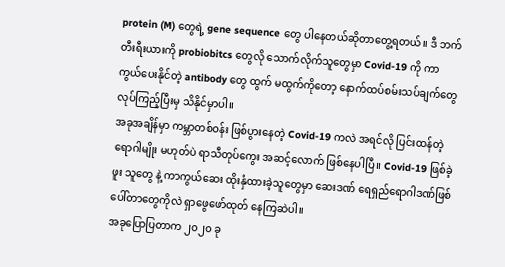protein (M) တွေရဲ့ gene sequence တွေ ပါနေတယ်ဆိုတာတွေ့ရတယ်။ ဒီ ဘက်တီးရီးယားကို probiobitcs တွေလို သောက်လိုက်သူတွေမှာ Covid-19 ကို ကာကွယ်ပေးနိုင်တဲ့ antibody တွေ ထွက် မထွက်ကိုတော့ နောက်ထပ်စမ်းသပ်ချက်တွေ လုပ်ကြည့်ပြီးမှ သိနိုင်မှာပါ။
အခုအချိန်မှာ ကမ္ဘာတစ်ဝန်း ဖြစ်ပွားနေတဲ့ Covid-19 ကလဲ အရင်လို ပြင်းထန်တဲ့ရောဂါမျိုး မဟုတ်ပဲ ရာသီတုပ်ကွေး အဆင့်လောက် ဖြစ်နေပါပြီ။ Covid-19 ဖြစ်ခဲ့ဖူး သူတွေ နဲ့ ကာကွယ်ဆေး ထိုးနှံထားခဲ့သူတွေမှာ ဆေးဒဏ် ရေရှည်ရောဂါဒဏ်ဖြစ်ပေါ်တာတွေကိုလဲ ရှာဖွေဖော်ထုတ် နေကြဆဲပါ။
အခုပြောပြတာက ၂၀၂၀ ခု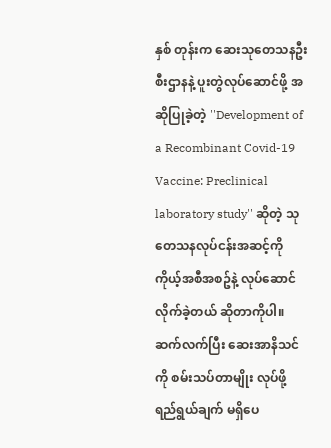နှစ် တုန်းက ဆေးသုတေသနဦးစီးဌာနနဲ့ ပူးတွဲလုပ်ဆောင်ဖို့ အဆိုပြုခဲ့တဲ့ ''Development of a Recombinant Covid-19 Vaccine: Preclinical laboratory study'' ဆိုတဲ့ သုတေသနလုပ်ငန်းအဆင့်ကို ကိုယ့်အစီအစဥ်နဲ့ လုပ်ဆောင် လိုက်ခဲ့တယ် ဆိုတာကိုပါ။
ဆက်လက်ပြီး ဆေးအာနိသင်ကို စမ်းသပ်တာမျိုး လုပ်ဖို့ ရည်ရွယ်ချက် မရှိပေ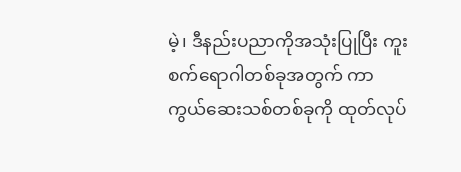မဲ့၊ ဒီနည်းပညာကိုအသုံးပြုပြီး ကူးစက်ရောဂါတစ်ခုအတွက် ကာကွယ်ဆေးသစ်တစ်ခုကို ထုတ်လုပ်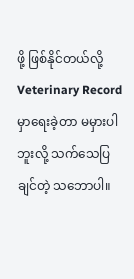ဖို့ ဖြစ်နိုင်တယ်လို့ Veterinary Record မှာရေးခဲ့တာ မမှားပါဘူးလို့ သက်သေပြချင်တဲ့ သဘောပါ။